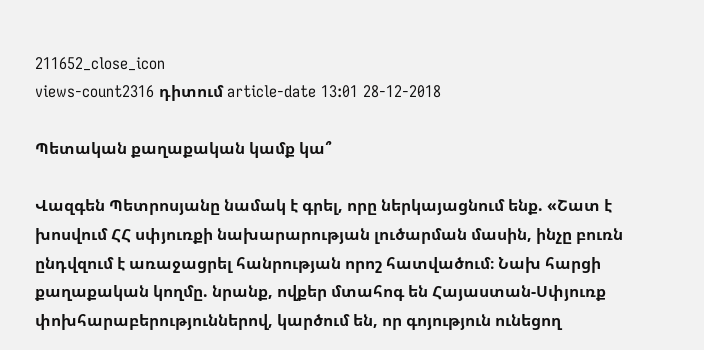211652_close_icon
views-count2316 դիտում article-date 13:01 28-12-2018

Պետական քաղաքական կամք կա՞

Վազգեն Պետրոսյանը նամակ է գրել, որը ներկայացնում ենք. «Շատ է խոսվում ՀՀ սփյուռքի նախարարության լուծարման մասին, ինչը բուռն ընդվզում է առաջացրել հանրության որոշ հատվածում։ Նախ հարցի քաղաքական կողմը. նրանք, ովքեր մտահոգ են Հայաստան-Սփյուռք փոխհարաբերություններով, կարծում են, որ գոյություն ունեցող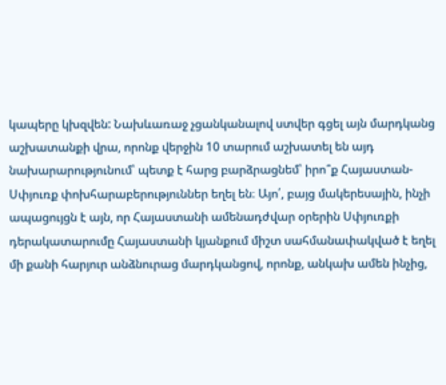կապերը կխզվեն: Նախևառաջ չցանկանալով ստվեր գցել այն մարդկանց աշխատանքի վրա, որոնք վերջին 10 տարում աշխատել են այդ նախարարությունում՝ պետք է հարց բարձրացնեմ՝ իրո՞ք Հայաստան-Սփյուռք փոխհարաբերություններ եղել են։ Այո՛, բայց մակերեսային, ինչի ապացույցն է այն, որ Հայաստանի ամենադժվար օրերին Սփյուռքի դերակատարումը Հայաստանի կյանքում միշտ սահմանափակված է եղել մի քանի հարյուր անձնուրաց մարդկանցով, որոնք, անկախ ամեն ինչից,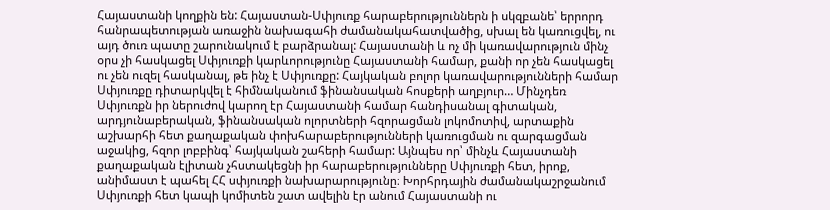Հայաստանի կողքին են: Հայաստան-Սփյուռք հարաբերություններն ի սկզբանե՝ երրորդ հանրապետության առաջին նախագահի ժամանակահատվածից, սխալ են կառուցվել, ու այդ ծուռ պատը շարունակում է բարձրանալ: Հայաստանի և ոչ մի կառավարություն մինչ օրս չի հասկացել Սփյուռքի կարևորությունը Հայաստանի համար, քանի որ չեն հասկացել ու չեն ուզել հասկանալ, թե ինչ է Սփյուռքը: Հայկական բոլոր կառավարությունների համար Սփյուռքը դիտարկվել է հիմնականում ֆինանսական հոսքերի աղբյուր… Մինչդեռ Սփյուռքն իր ներուժով կարող էր Հայաստանի համար հանդիսանալ գիտական, արդյունաբերական, ֆինանսական ոլորտների հզորացման լոկոմոտիվ, արտաքին աշխարհի հետ քաղաքական փոխհարաբերությունների կառուցման ու զարգացման աջակից, հզոր լոբբինգ՝ հայկական շահերի համար: Այնպես որ՝ մինչև Հայաստանի քաղաքական էլիտան չհստակեցնի իր հարաբերությունները Սփյուռքի հետ, իրոք, անիմաստ է պահել ՀՀ սփյուռքի նախարարությունը։ Խորհրդային ժամանակաշրջանում Սփյուռքի հետ կապի կոմիտեն շատ ավելին էր անում Հայաստանի ու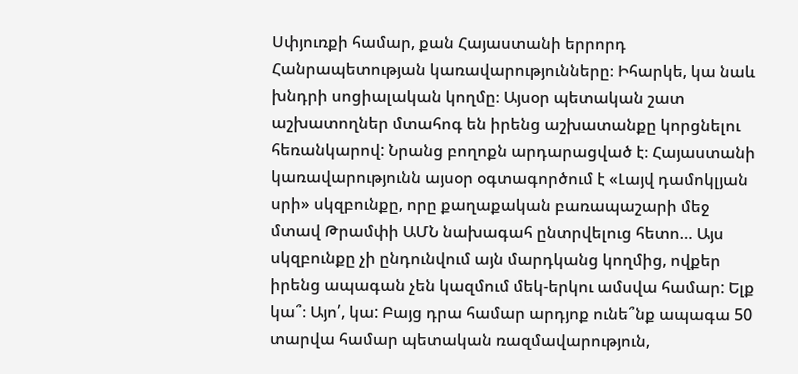Սփյուռքի համար, քան Հայաստանի երրորդ Հանրապետության կառավարությունները։ Իհարկե, կա նաև խնդրի սոցիալական կողմը։ Այսօր պետական շատ աշխատողներ մտահոգ են իրենց աշխատանքը կորցնելու հեռանկարով: Նրանց բողոքն արդարացված է։ Հայաստանի կառավարությունն այսօր օգտագործում է «Լայվ դամոկլյան սրի» սկզբունքը, որը քաղաքական բառապաշարի մեջ մտավ Թրամփի ԱՄՆ նախագահ ընտրվելուց հետո… Այս սկզբունքը չի ընդունվում այն մարդկանց կողմից, ովքեր իրենց ապագան չեն կազմում մեկ-երկու ամսվա համար: Ելք կա՞։ Այո՛, կա: Բայց դրա համար արդյոք ունե՞նք ապագա 50 տարվա համար պետական ռազմավարություն,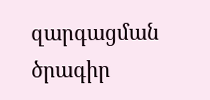զարգացման ծրագիր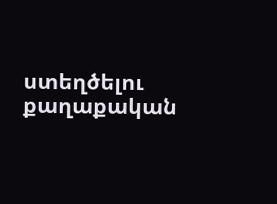ստեղծելու քաղաքական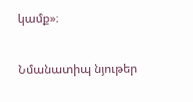կամք»։

Նմանատիպ նյութեր